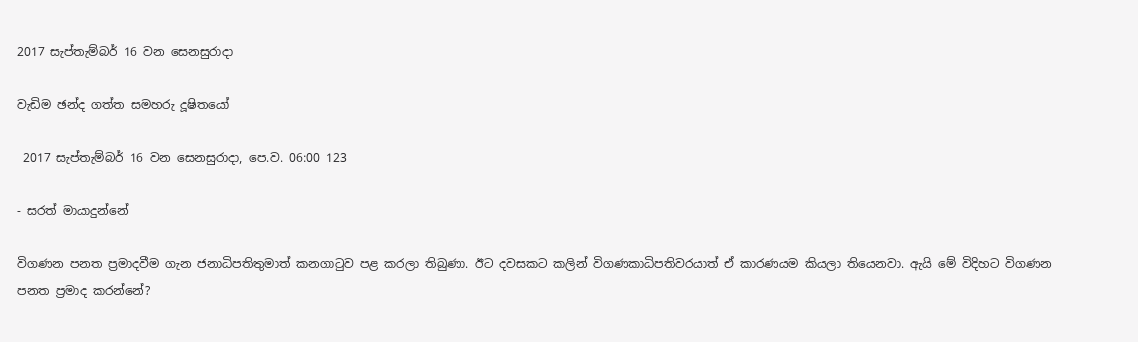2017 සැප්තැම්බර් 16 වන සෙනසුරාදා

වැඩිම ඡන්ද ගත්ත සමහරු දූෂිතයෝ

 2017 සැප්තැම්බර් 16 වන සෙනසුරාදා, පෙ.ව. 06:00 123

- සරත් මායාදුන්නේ

විගණන පනත ප්‍රමාදවීම ගැන ජනාධිපතිතුමාත් කනගාටුව පළ කරලා තිබුණා. ඊට දවසකට කලින් විගණකාධිපතිවරයාත් ඒ කාරණයම කියලා තියෙනවා. ඇයි මේ විදිහට විගණන පනත ප්‍රමාද කරන්නේ?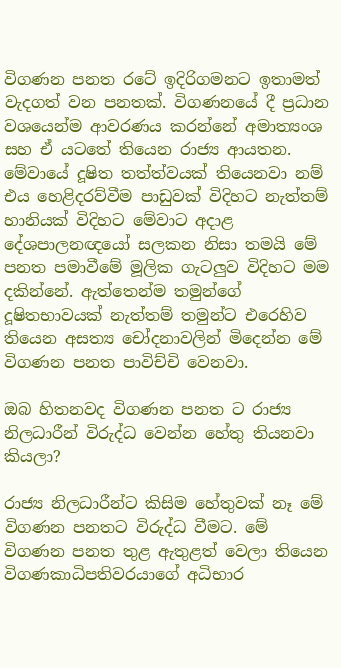විගණන පනත රටේ ඉදිරිගමනට ඉතාමත් වැදගත් වන පනතක්. විගණනයේ දී ප්‍රධාන වශයෙන්ම ආවරණය කරන්නේ අමාත්‍යංශ සහ ඒ යටතේ තියෙන රාජ්‍ය ආයතන. මේවායේ දූෂිත තත්ත්වයක් තියෙනවා නම් එය හෙළිදරව්වීම පාඩුවක් විදිහට නැත්තම් හානියක් විදිහට මේවාට අදාළ දේශපාලනඥයෝ සලකන නිසා තමයි මේ පනත පමාවීමේ මූලික ගැටලුව විදිහට මම දකින්නේ. ඇත්තෙන්ම තමුන්ගේ දූෂිතභාවයක් නැත්තම් තමුන්ට එරෙහිව තියෙන අසත්‍ය චෝදනාවලින් මිදෙන්න මේ විගණන පනත පාවිච්චි වෙනවා.

ඔබ හිතනවද විගණන පනත ට රාජ්‍ය නිලධාරීන් විරුද්ධ වෙන්න හේතු තියනවා කියලා?

රාජ්‍ය නිලධාරීන්ට කිසිම හේතුවක් නෑ මේ විගණන පනතට විරුද්ධ වීමට. මේ විගණන පනත තුළ ඇතුළත් වෙලා තියෙන විගණකාධිපතිවරයාගේ අධිභාර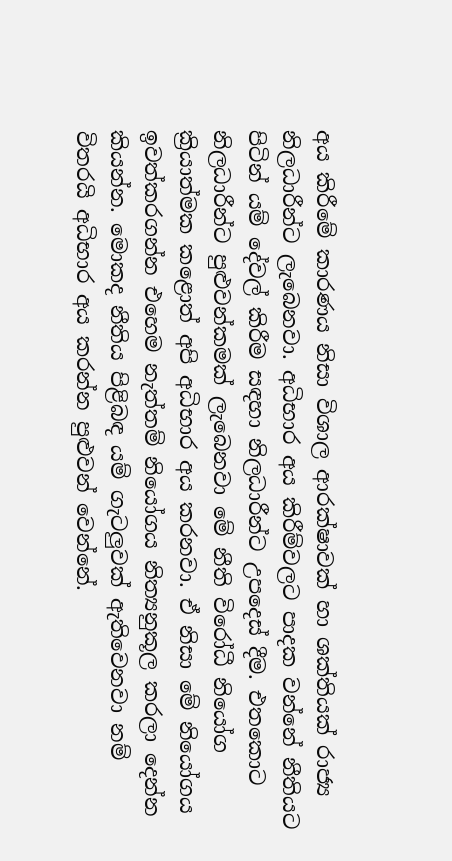අය කිරීමේ කාරණය නිසා විශාල ආරක්ෂාවක් හා ශක්තියක් රාජ්‍ය නිලධාරීන්ට ලැබෙනවා. අධිභාර අය කිරීම්වලට පාදක වන්නේ නීතියට පිටින් යම් දේවල් කිරීම සඳහා නිලධාරීන්ට උපදෙස් දීම. එතකොට නිලධාරීන්ට පුළුවන්කමක් ලැබෙනවා මේ නීති විරෝධී නියෝග ක්‍රියාත්මක කළොත් අපි අධිභාර අය කරනවා. ඒ නිසා මේ නියෝගය ඉවත්කරගන්න එහෙම නැත්තම් නියෝගය නිත්‍යනුකූල කරලා දෙන්න කියන්න. මොකද නීතිය පිළිබඳ යම් ගැටලුවක් ඇතිවෙනවා නම් විතරයි අධිභාර අය කරන්න පුළුවන් වෙන්නේ.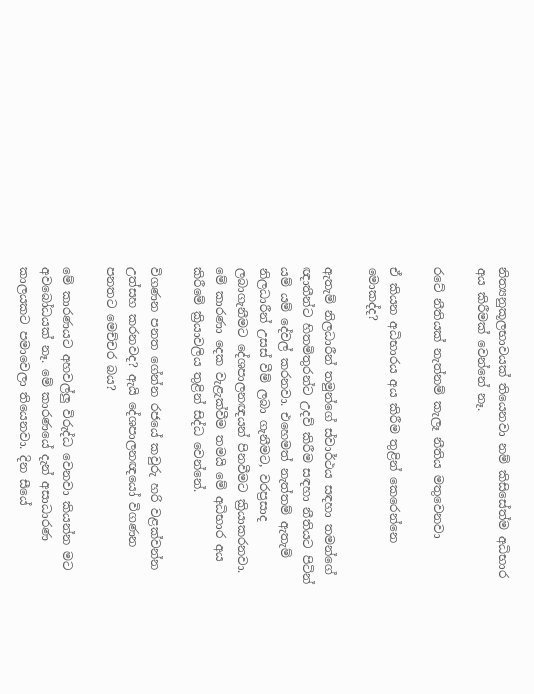නිත්‍යනුකූලභාවයක් තියෙනවා නම් කිසිසේත්ම අධිභාර අය කිරීමක් වෙන්නේ නෑ.

රටේ නීතියක් නැත්නම් කැලෑ නීතිය මතුවෙනවා

ඒ කියන අධිභාරය අය කිරීම තුළින් කෙරෙන්නෙ මොකද්ද?

ඇතැම් නිලධාරීන් තමුන්ගේ ස්වාර්ථය සඳහා තමන්ගේ ඥාතීන්ට හිතමිතුරන්ට උදව් කිරීම සඳහා නීතියට පිටින් යම් යම් දේවල් කරනවා. එහෙමත් නැත්තම් ඇතැම් නිලධාරීන් උසස් වීම් ලබා ගැනීමට, වරප්‍රසාද ලබාගැනීමට දේශපාලනඥයන් පිනවීමට ක්‍රියාකරනවා. මේ කාරණා දෙක වැළැක්වීම තමයි මේ අධිභාර අය කිරීමේ ක්‍රියාවලිය තුළින් සිද්ධ වෙන්නේ.

විගණන පනත ගේන්න රජයේ කවුරු හරි වළක්වන්න උත්සහ කරනවද? ඇයි දේශපාලනඥයෝ විගණන පනතට මෙච්චර බය?

මේ කාරණයට අහවල්ලු විරුද්ධ වෙනවා කියන්න මට අවබෝධයක් නෑ. මේ කාරණයේ දැන් අසාධාරණ කාලයකට පමාවෙලා තියෙනවා. දින සීයේ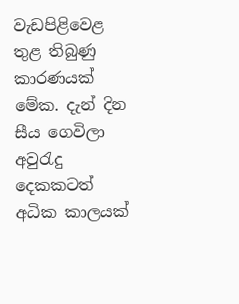වැඩපිළිවෙළ තුළ තිබුණු කාරණයක් මේක. දැන් දින සීය ගෙවිලා අවුරැදු දෙකකටත් අධික කාලයක්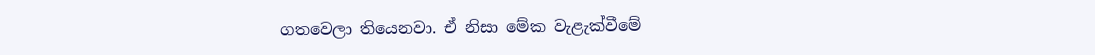ගතවෙලා තියෙනවා. ඒ නිසා මේක වැළැක්වීමේ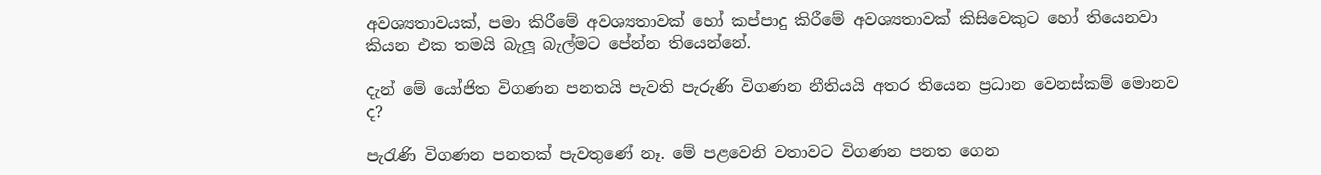අවශ්‍යතාවයක්, පමා කිරීමේ අවශ්‍යතාවක් හෝ කප්පාදු කිරීමේ අවශ්‍යතාවක් කිසිවෙකුට හෝ තියෙනවා කියන එක තමයි බැලූ බැල්මට පේන්න තියෙන්නේ.

දැන් මේ යෝජිත විගණන පනතයි පැවති පැරුණි විගණන නීතියයි අතර තියෙන ප්‍රධාන වෙනස්කම් මොනව ද?

පැරැණි විගණන පනතක් පැවතුණේ නෑ. මේ පළවෙනි වතාවට විගණන පනත ගෙන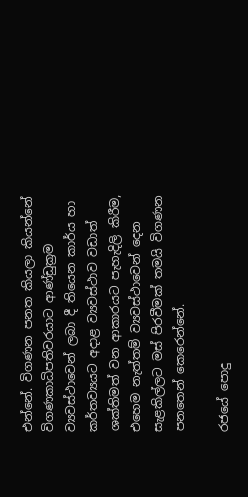එන්නේ. විගණන පනත කියලා කියන්නේ විගණකාධිපතිවරයාට ආණ්ඩුක්‍රම ව්‍යවස්ථාවෙන් ලබා දී තියෙන කාර්ය හා කර්තව්‍යයට අදාළ ව්‍යවස්ථාව වඩාත් ශක්තිමත් වන ආකාරයට පැහැදිලි කිරීම, එහෙම නැත්තම් ව්‍යවස්ථාවෙන් දෙන සැළකිල්ලට මස් පිරවීමක් තමයි විගණන පනතෙන් කෙරෙන්නේ.

රජයේ පොදු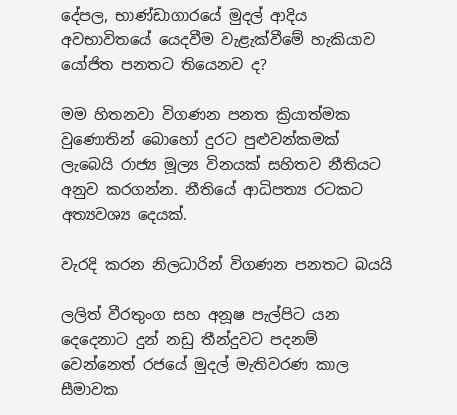දේපල, භාණ්ඩාගාරයේ මුදල් ආදිය අවභාවිතයේ යෙදවීම වැළැක්වීමේ හැකියාව යෝජිත පනතට තියෙනව ද?

මම හිතනවා විගණන පනත ක්‍රියාත්මක වුණොතින් බොහෝ දුරට පුළුවන්කමක් ලැබෙයි රාජ්‍ය මූල්‍ය විනයක් සහිතව නීතියට අනුව කරගන්න. නීතියේ ආධිපත්‍ය රටකට අත්‍යවශ්‍ය දෙයක්.

වැරදි කරන නිලධාරින් විගණන පනතට බයයි

ලලිත් වීරතුංග සහ අනූෂ පැල්පිට යන දෙදෙනාට දුන් නඩු තීන්දුවට පදනම් වෙන්නෙත් රජයේ මුදල් මැතිවරණ කාල සීමාවක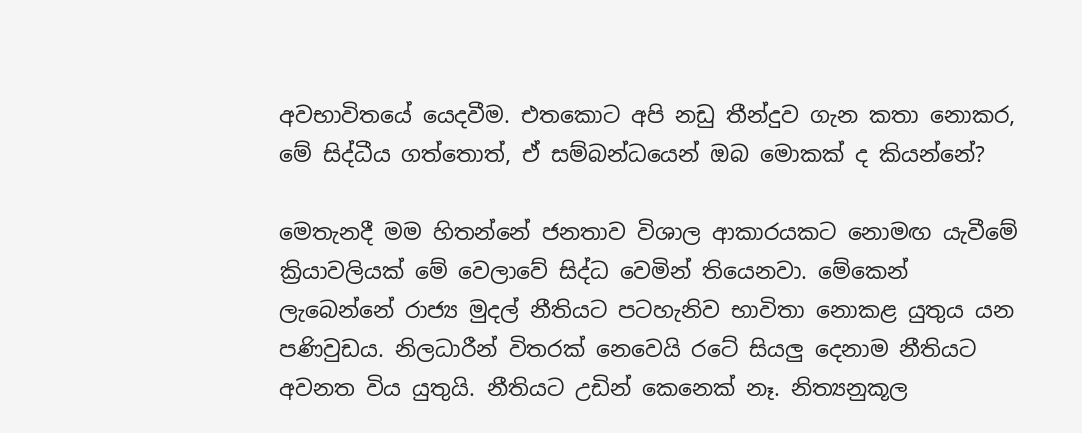අවභාවිතයේ යෙදවීම. එතකොට අපි නඩු තීන්දුව ගැන කතා නොකර, මේ සිද්ධීය ගත්තොත්, ඒ සම්බන්ධයෙන් ඔබ මොකක් ද කියන්නේ?

මෙතැනදී මම හිතන්නේ ජනතාව විශාල ආකාරයකට නොමඟ යැවීමේ ක්‍රියාවලියක් මේ වෙලාවේ සිද්ධ වෙමින් තියෙනවා. මේකෙන් ලැබෙන්නේ‍ රාජ්‍ය මුදල් නීතියට පටහැනිව භාවිතා නොකළ යුතුය යන පණිවුඩය. නිලධාරීන් විතරක් නෙවෙයි රටේ සියලු දෙනාම නීතියට අවනත විය යුතුයි. නීතියට උඩින් කෙනෙක් නෑ. නිත්‍යනුකූල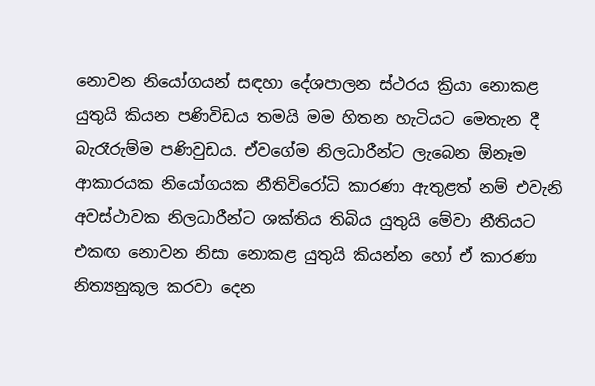නොවන නියෝගයන් සඳහා දේශපාලන ස්ථරය ක්‍රියා නොකළ යුතුයි කියන පණිවිඩය තමයි මම හිතන හැටියට මෙතැන දී බැරෑරුම්ම පණිවුඩය. ඒවගේම නිලධාරීන්ට ලැබෙන ඕනෑම ආකාරයක නියෝගයක නීතිවිරෝධි කාරණා ඇතුළත් නම් එවැනි අවස්ථාවක නිලධාරීන්ට ශක්තිය තිබිය යුතුයි මේවා නීතියට එකඟ නොවන නිසා නොකළ යුතුයි කියන්න හෝ ඒ කාරණා නිත්‍යනුකූල කරවා දෙන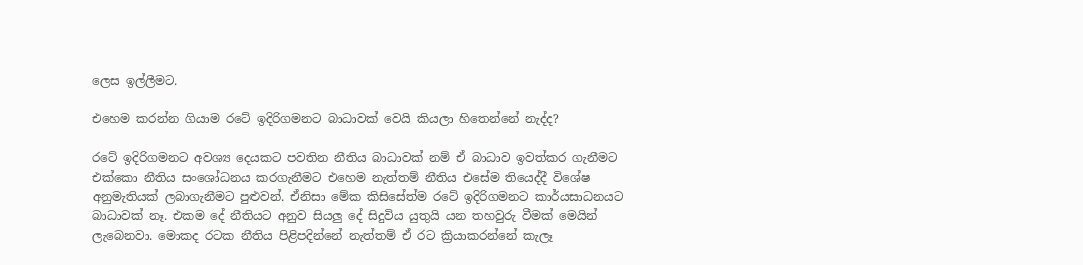ලෙස ඉල්ලීමට.

එහෙම කරන්න ගියාම රටේ ඉදිරිගමනට බාධාවක් වෙයි කියලා හිතෙන්නේ නැද්ද?

රටේ ඉදිරිගමනට අවශ්‍ය දෙයකට පවතින නීතිය බාධාවක් නම් ඒ බාධාව ඉවත්කර ගැනීමට එක්කො නීතිය සංශෝධනය කරගැනීමට එහෙම නැත්තම් නීතිය එසේම තියෙද්දී විශේෂ අනුමැතියක් ලබාගැනීමට පුළුවන්. ඒනිසා මේක කිසිසේත්ම රටේ ඉදිරිගමනට කාර්යසාධනයට බාධාවක් නෑ. එකම දේ නීතියට අනුව සියලු දේ සිදුවිය යුතුයි යන තහවුරු වීමක් මෙයින් ලැබෙනවා. මොකද රටක නීතිය පිළිපදින්නේ නැත්තම් ඒ රට ක්‍රියාකරන්නේ කැලෑ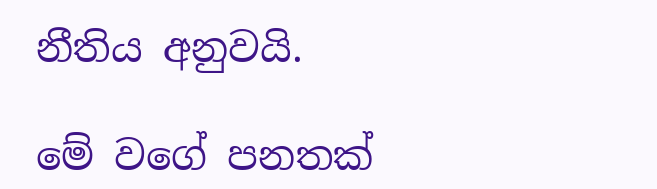නීතිය අනුවයි.

මේ වගේ පනතක්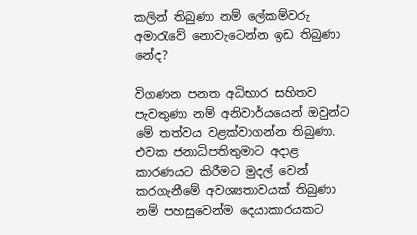කලින් තිබුණා නම් ලේකම්වරු අමාරැවේ නොවැටෙන්න ඉඩ තිබුණා නේද?

විගණන පනත අධිභාර සහිතව පැවතුණා නම් අනිවාර්යයෙන් ඔවුන්ට මේ තත්වය වළක්වාගන්න තිබුණා. එවක ජනාධිපතිතුමාට අදාළ කාරණයට කිරීමට මුදල් වෙන් කරගැනීමේ අවශ්‍යතාවයක් තිබුණා නම් පහසුවෙන්ම දෙයාකාරයකට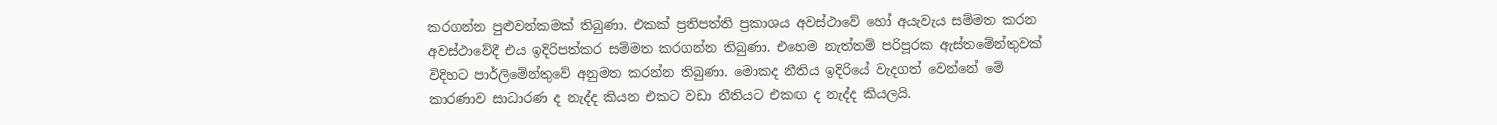කරගන්න පුළුවන්කමක් තිබුණා. එකක් ප්‍රතිපත්ති ප්‍රකාශය අවස්ථාවේ හෝ අයැවැය සම්මත කරන අවස්ථාවේදී එය ඉදිරිපත්කර සම්මත කරගන්න තිබුණා. එහෙම නැත්තම් පරිපූරක ඇස්තමේන්තුවක් විදිහට පාර්ලිමේන්තුවේ අනුමත කරන්න තිබුණා. මොකද නීතිය ඉදිරියේ වැදගත් වෙන්නේ මේ කාරණාව සාධාරණ ද නැද්ද කියන එකට වඩා නීතියට එකඟ ද නැද්ද කියලයි.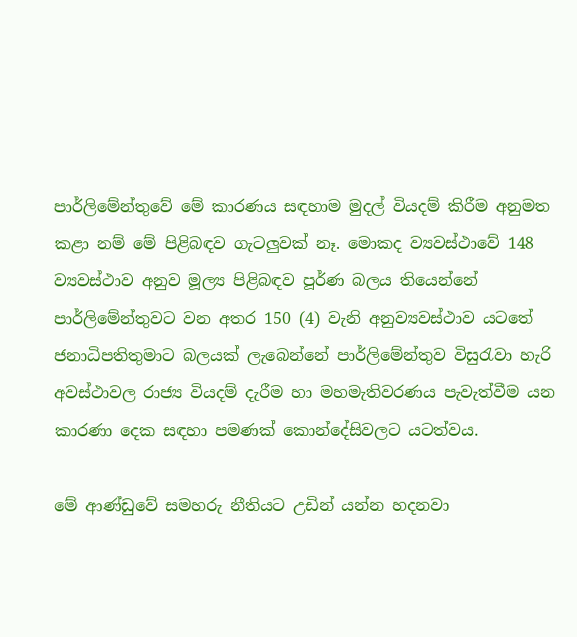පාර්ලිමේන්තුවේ මේ කාරණය සඳහාම මුදල් වියදම් කිරීම අනුමත කළා නම් මේ පිළිබඳව ගැටලුවක් නෑ. මොකද ව්‍යවස්ථාවේ 148 ව්‍යවස්ථාව අනුව මූල්‍ය පිළිබඳව පූර්ණ බලය තියෙන්නේ පාර්ලිමේන්තුවට වන අතර 150 (4) වැනි අනුව්‍යවස්ථාව යටතේ ජනාධිපතිතුමාට බලයක් ලැබෙන්නේ පාර්ලිමේන්තුව විසුරැවා හැරි අවස්ථාවල රාජ්‍ය වියදම් දැරීම හා මහමැතිවරණය පැවැත්වීම යන කාරණා දෙක සඳහා පමණක් කොන්දේසිවලට යටත්වය.

මේ ආණ්ඩුවේ සමහරු නීතියට උඩින් යන්න හදනවා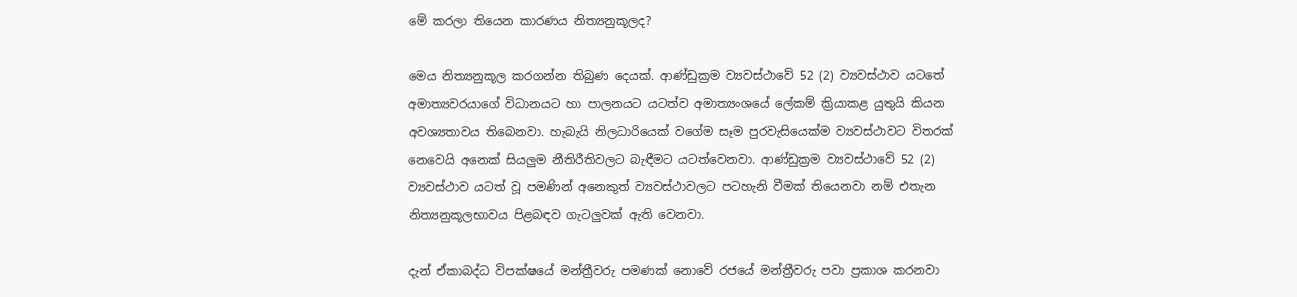මේ කරලා තියෙන කාරණය නිත්‍යනුකූලද?

මෙය නිත්‍යනුකූල කරගන්න තිබුණ දෙයක්. ආණ්ඩුක්‍රම ව්‍යවස්ථාවේ 52 (2) ව්‍යවස්ථාව යටතේ අමාත්‍යවරයාගේ විධානයට හා පාලනයට යටත්ව අමාත්‍යංශයේ ලේකම් ක්‍රියාකළ යුතුයි කියන අවශ්‍යතාවය තිබෙනවා. හැබැයි නිලධාරියෙක් වගේම සෑම පුරවැසියෙක්ම ව්‍යවස්ථාවට විතරක් නෙවෙයි අනෙක් සියලුම නීතිරීතිවලට බැඳීමට යටත්වෙනවා. ආණ්ඩුක්‍රම ව්‍යවස්ථාවේ 52 (2) ව්‍යවස්ථාව යටත් වූ පමණින් අනෙකුත් ව්‍යවස්ථාවලට පටහැනි වීමක් තියෙනවා නම් එතැන නිත්‍යනුකූලභාවය පිළබඳව ගැටලුවක් ඇති වෙනවා.

දැන් ඒකාබද්ධ විපක්ෂයේ මන්ත්‍රීවරු පමණක් නොවේ රජයේ මන්ත්‍රීවරු පවා ප්‍රකාශ කරනවා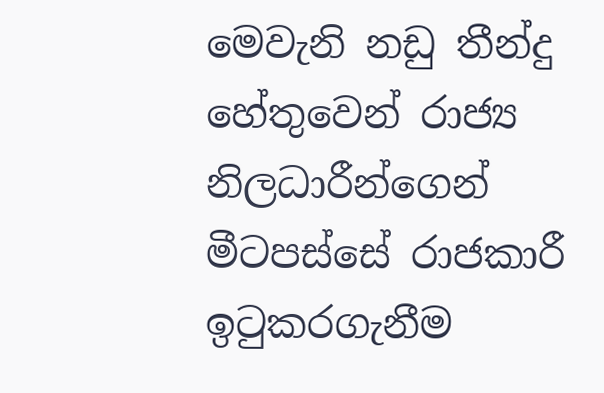මෙවැනි නඩු තීන්දු හේතුවෙන් රාජ්‍ය නිලධාරීන්ගෙන් මීටපස්සේ රාජකාරී ඉටුකරගැනීම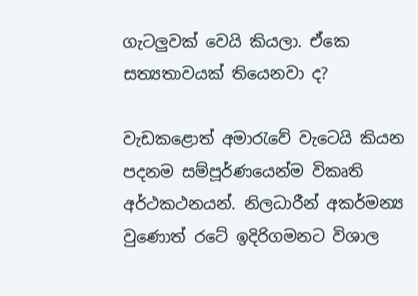ගැටලුවක් වෙයි කියලා. ඒකෙ සත්‍යතාවයක් තියෙනවා ද?

වැඩකළොත් අමාරැවේ වැටෙයි කියන පදනම සම්පූර්ණයෙන්ම විකෘති අර්ථකථනයන්. නිලධාරීන් අකර්මන්‍ය වුණොත් රටේ ඉදිරිගමනට විශාල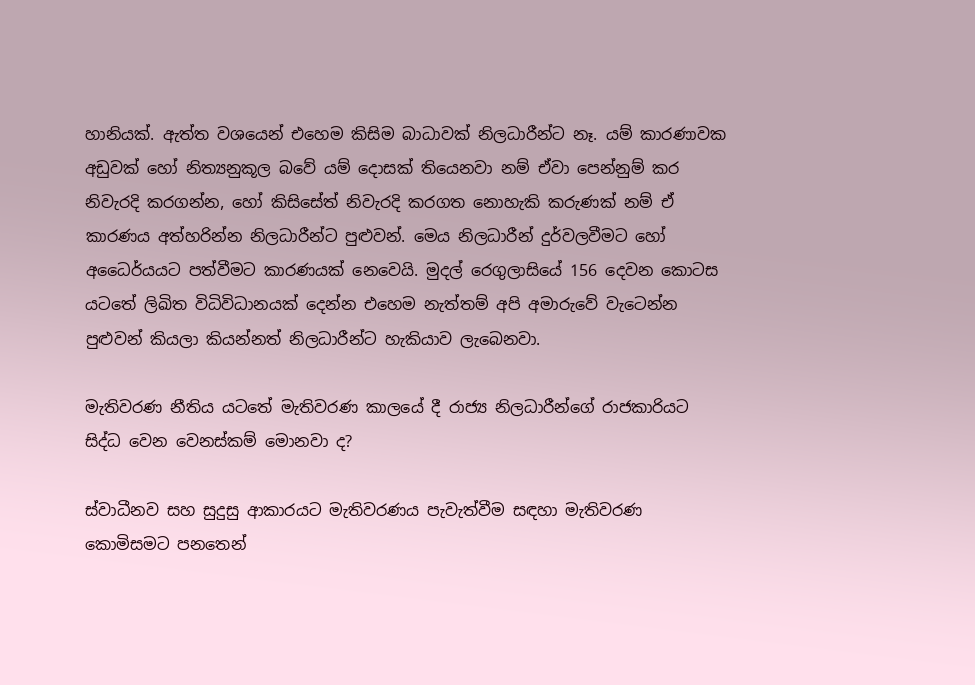හානියක්. ඇත්ත වශයෙන් එහෙම කිසිම බාධාවක් නිලධාරීන්ට නෑ. යම් කාරණාවක අඩුවක් හෝ නිත්‍යනුකූල බවේ යම් දොසක් තියෙනවා නම් ඒවා පෙන්නුම් කර නිවැරදි කරගන්න, හෝ කිසිසේත් නිවැරදි කරගත නොහැකි කරුණක් නම් ඒ කාරණය අත්හරින්න නිලධාරීන්ට පුළුවන්. මෙය නිලධාරීන් දුර්වලවීමට හෝ අධෛර්යයට පත්වීමට කාරණයක් නෙවෙයි. මුදල් රෙගුලාසියේ 156 දෙවන කොටස යටතේ ලිඛිත විධිවිධානයක් දෙන්න එහෙම නැත්තම් අපි අමාරුවේ වැටෙන්න පුළුවන් කියලා කියන්නත් නිලධාරීන්ට හැකියාව ලැබෙනවා.

මැතිවරණ නීතිය යටතේ මැතිවරණ කාලයේ දී රාජ්‍ය නිලධාරීන්ගේ රාජකාරියට සිද්ධ වෙන වෙනස්කම් මොනවා ද?

ස්වාධීනව සහ සුදුසු ආකාරයට මැතිවරණය පැවැත්වීම සඳහා මැතිවරණ කොමිසමට පනතෙන්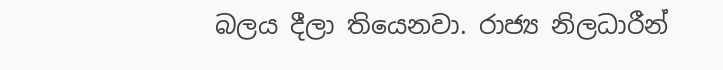බලය දීලා තියෙනවා. රාජ්‍ය නිලධාරීන්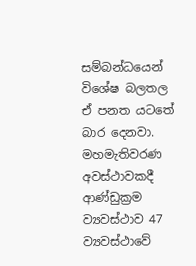සම්බන්ධයෙන් විශේෂ බලතල ඒ පනත යටතේ බාර දෙනවා. මහමැතිවරණ අවස්ථාවකදී ආණ්ඩුක්‍රම ව්‍යවස්ථාව 47 ව්‍යවස්ථාවේ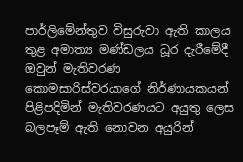පාර්ලිමේන්තුව විසුරුවා ඇති කාලය තුළ අමාත්‍ය මණ්ඩලය ධූර දැරීමේදී ඔවුන් මැතිවරණ කොමසාරිස්වරයාගේ නිර්ණායකයන් පිළිපදිමින් මැතිවරණයට අයුතු ලෙස බලපෑම් ඇති නොවන අයුරින්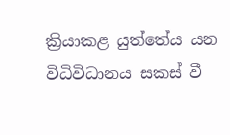ක්‍රියාකළ යුත්තේය යන විධිවිධානය සකස් වී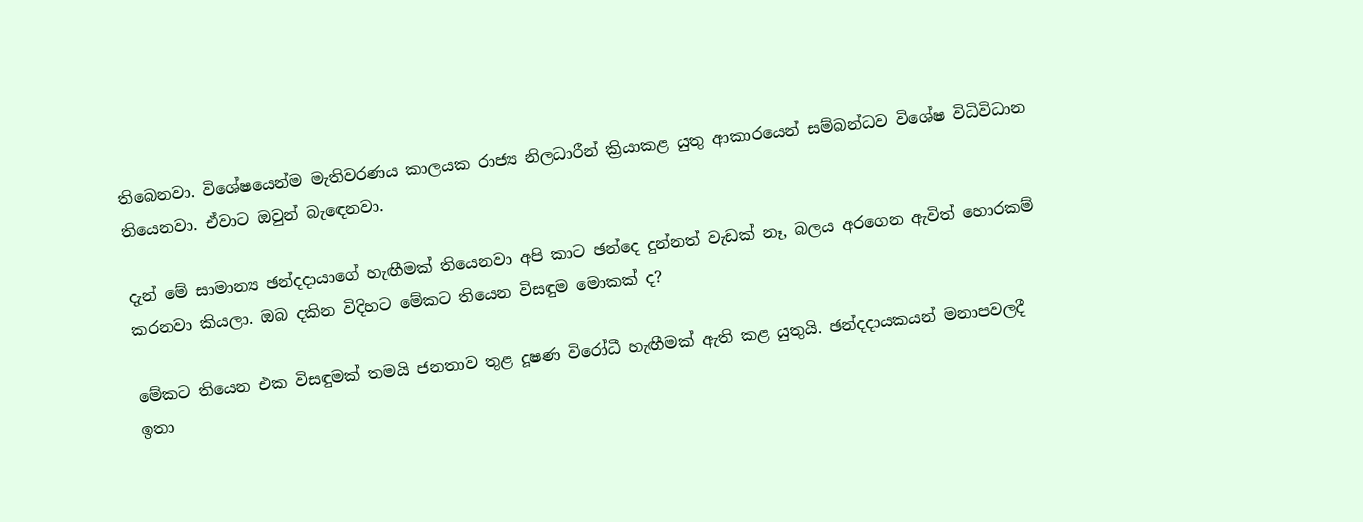තිබෙනවා. විශේෂයෙන්ම මැතිවරණය කාලයක රාජ්‍ය නිලධාරීන් ක්‍රියාකළ යුතු ආකාරයෙන් සම්බන්ධව විශේෂ විධිවිධාන තියෙනවා. ඒවාට ඔවුන් බැඳෙනවා.

දැන් මේ සාමාන්‍ය ඡන්දදායාගේ හැඟීමක් තියෙනවා අපි කාට ඡන්දෙ දුන්නත් වැඩක් නෑ, බලය අරගෙන ඇවිත් හොරකම් කරනවා කියලා. ඔබ දකින විදිහට මේකට තියෙන විසඳුම මොකක් ද?

මේකට තියෙන එක විසඳුමක් තමයි ජනතාව තුළ දූෂණ විරෝධී හැඟීමක් ඇති කළ යුතුයි. ඡන්දදායකයන් මනාපවලදී ඉතා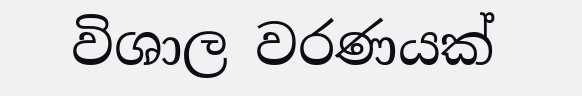විශාල වරණයක්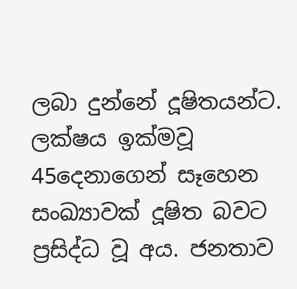ලබා දුන්නේ දූෂිතයන්ට. ලක්ෂය ඉක්මවූ 45දෙනාගෙන් සෑහෙන සංඛ්‍යාවක් දූෂිත බවට ප්‍රසිද්ධ වූ අය. ජනතාව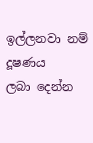ඉල්ලනවා නම් දූෂණය ලබා ‍දෙන්න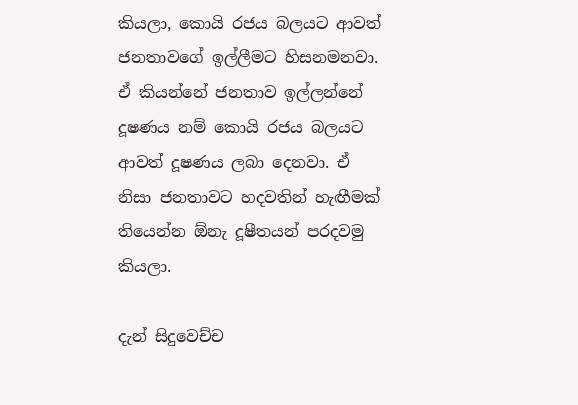කියලා, කොයි රජය බලයට ආවත් ජනතාවගේ ඉල්ලීමට හිසනමනවා. ඒ කියන්නේ ජනතාව ඉල්ලන්නේ දූෂණය නම් කොයි රජය බලයට ආවත් දූෂණය ලබා දෙනවා. ඒ නිසා ජනතාවට හදවතින් හැඟීමක් තියෙන්න ඕනැ දූෂීතයන් පරදවමු කියලා.

දැන් සිදුවෙච්ච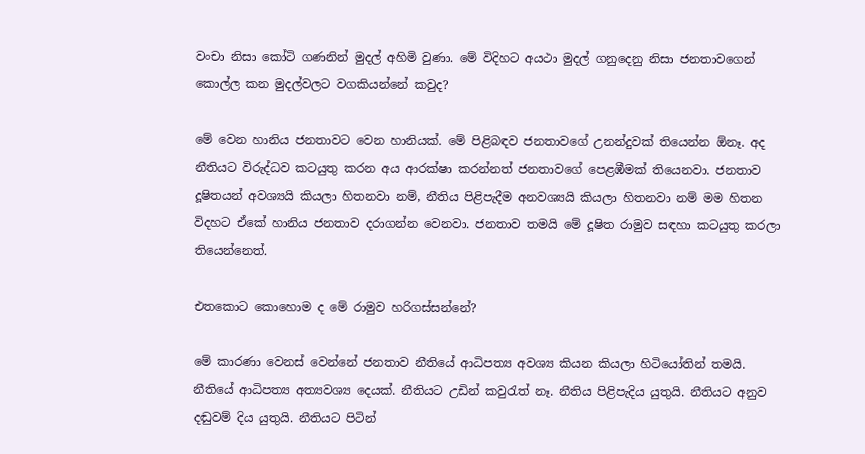වංචා නිසා කෝටි ගණනින් මුදල් අහිමි වුණා. මේ විදිහට අයථා මුදල් ගනුදෙනු නිසා ජනතාවගෙන් කොල්ල කන මුදල්වලට වගකියන්නේ කවුද?

මේ වෙන හානිය ජනතාවට වෙන හානියක්. මේ පිළිබඳව ජනතාවගේ උනන්දුවක් තියෙන්න ඕනෑ. අද නීතියට විරුද්ධව කටයුතු කරන අය ආරක්ෂා කරන්නත් ජනතාවගේ පෙළඹීමක් තියෙනවා. ජනතාව දූෂිතයන් අවශ්‍යයි කියලා හිතනවා නම්, නීතිය පිළිපැදීම අනවශ්‍යයි කියලා හිතනවා නම් මම හිතන විදහට ඒකේ හානිය ජනතාව දරාගන්න වෙනවා. ජනතාව තමයි මේ දූෂිත රාමුව සඳහා කටයුතු කරලා තියෙන්නෙත්.

එතකොට කොහොම ද මේ රාමුව හරිගස්සන්නේ?

මේ කාරණා වෙනස් වෙන්නේ ජනතාව නීතියේ ආධිපත්‍ය අවශ්‍ය කියන කියලා හිටියෝතින් තමයි. නීතියේ ආධිපත්‍ය අත්‍යවශ්‍ය දෙයක්. නීතියට උඩින් කවුරැත් නෑ. නීතිය පිළිපැදිය යුතුයි. නීතියට අනුව දඬුවම් දිය යුතුයි. නීතියට පිටින්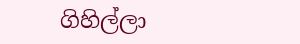ගිහිල්ලා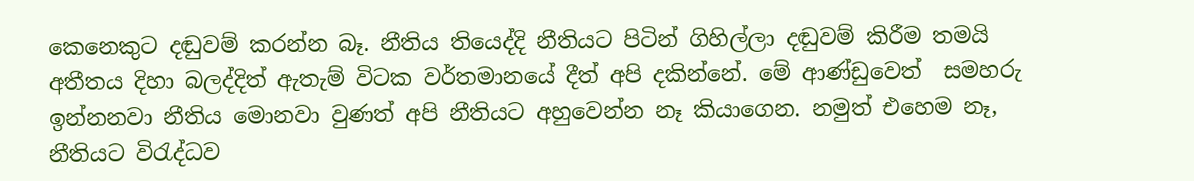කෙනෙකුට දඬුවම් කරන්න බෑ. නීතිය තියෙද්දි නීතියට පිටින් ගිහිල්ලා දඬුවම් කිරීම තමයි අතීතය දිහා බලද්දිත් ඇතැම් විටක වර්තමානයේ දීත් අපි දකින්නේ. මේ ආණ්ඩුවෙත්  සමහරු ඉන්නනවා නීතිය මොනවා වුණත් අපි නීතියට අහුවෙන්න නෑ කියාගෙන. නමුත් එහෙම නෑ, නීතියට විරැද්ධව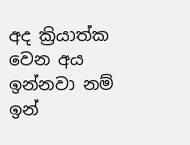අද ක්‍රියාත්ක වෙන අය ඉන්නවා නම් ඉන්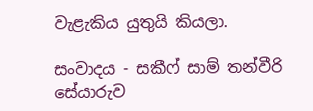වැළැකිය යුතුයි කියලා.

සංවාදය - සකීෆ් සාම් තන්වීරි
සේයාරුව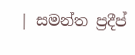| සමන්ත ප්‍රදීප්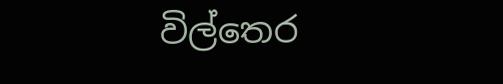විල්තෙර